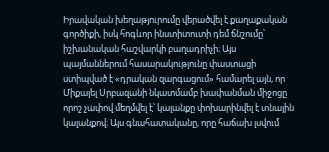Իրավական խեղաթյուրումը վերածվել է քաղաքական գործիքի, իսկ հոգևոր ինստիտուտի դեմ ճնշումը՝ իշխանական հաշվարկի բաղադրիչի։ Այս պայմաններում հասարակությունը փաստացի ստիպված է «դրական զարգացում» համարել այն, որ Միքայել Սրբազանի նկատմամբ խափանման միջոցը որոշ չափով մեղմվել է՝ կալանքը փոխարինվել է տնային կալանքով։ Այս գնահատականը, որը հաճախ լսվում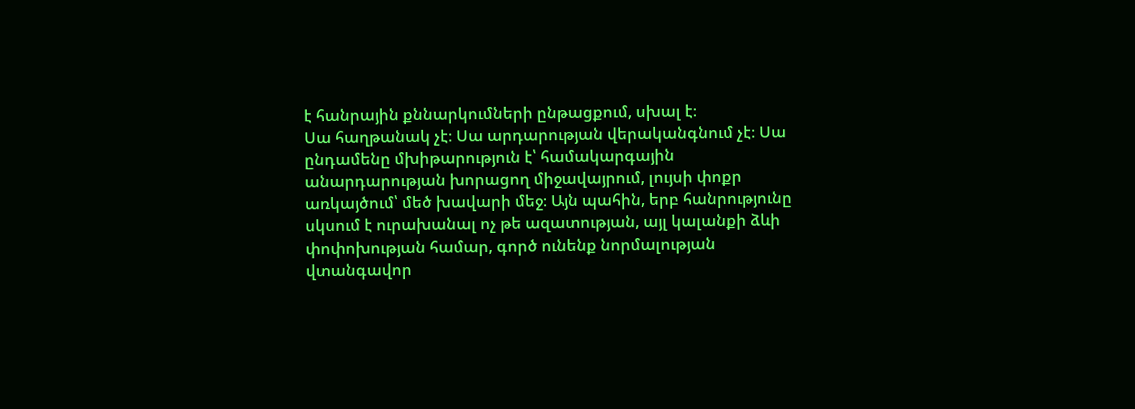է հանրային քննարկումների ընթացքում, սխալ է։
Սա հաղթանակ չէ։ Սա արդարության վերականգնում չէ։ Սա ընդամենը մխիթարություն է՝ համակարգային անարդարության խորացող միջավայրում, լույսի փոքր առկայծում՝ մեծ խավարի մեջ։ Այն պահին, երբ հանրությունը սկսում է ուրախանալ ոչ թե ազատության, այլ կալանքի ձևի փոփոխության համար, գործ ունենք նորմալության վտանգավոր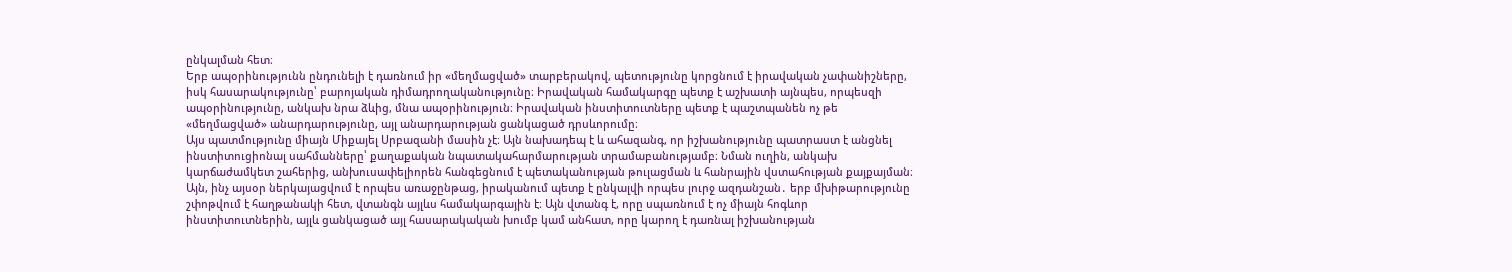ընկալման հետ։
Երբ ապօրինությունն ընդունելի է դառնում իր «մեղմացված» տարբերակով, պետությունը կորցնում է իրավական չափանիշները, իսկ հասարակությունը՝ բարոյական դիմադրողականությունը։ Իրավական համակարգը պետք է աշխատի այնպես, որպեսզի ապօրինությունը, անկախ նրա ձևից, մնա ապօրինություն։ Իրավական ինստիտուտները պետք է պաշտպանեն ոչ թե «մեղմացված» անարդարությունը, այլ անարդարության ցանկացած դրսևորումը։
Այս պատմությունը միայն Միքայել Սրբազանի մասին չէ։ Այն նախադեպ է և ահազանգ, որ իշխանությունը պատրաստ է անցնել ինստիտուցիոնալ սահմանները՝ քաղաքական նպատակահարմարության տրամաբանությամբ։ Նման ուղին, անկախ կարճաժամկետ շահերից, անխուսափելիորեն հանգեցնում է պետականության թուլացման և հանրային վստահության քայքայման։
Այն, ինչ այսօր ներկայացվում է որպես առաջընթաց, իրականում պետք է ընկալվի որպես լուրջ ազդանշան․ երբ մխիթարությունը շփոթվում է հաղթանակի հետ, վտանգն այլևս համակարգային է։ Այն վտանգ է, որը սպառնում է ոչ միայն հոգևոր ինստիտուտներին, այլև ցանկացած այլ հասարակական խումբ կամ անհատ, որը կարող է դառնալ իշխանության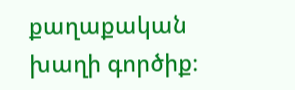քաղաքական խաղի գործիք։